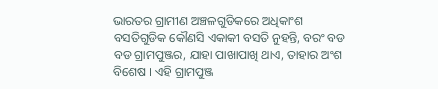ଭାରତର ଗ୍ରାମୀଣ ଅଞ୍ଚଳଗୁଡିକରେ ଅଧିକାଂଶ ବସତିଗୁଡିକ କୌଣସି ଏକାକୀ ବସତି ନୁହନ୍ତି, ବରଂ ବଡ ବଡ ଗ୍ରାମପୁଞ୍ଜର, ଯାହା ପାଖାପାଖି ଥାଏ, ତାହାର ଅଂଶ ବିଶେଷ । ଏହି ଗ୍ରାମପୁଞ୍ଜ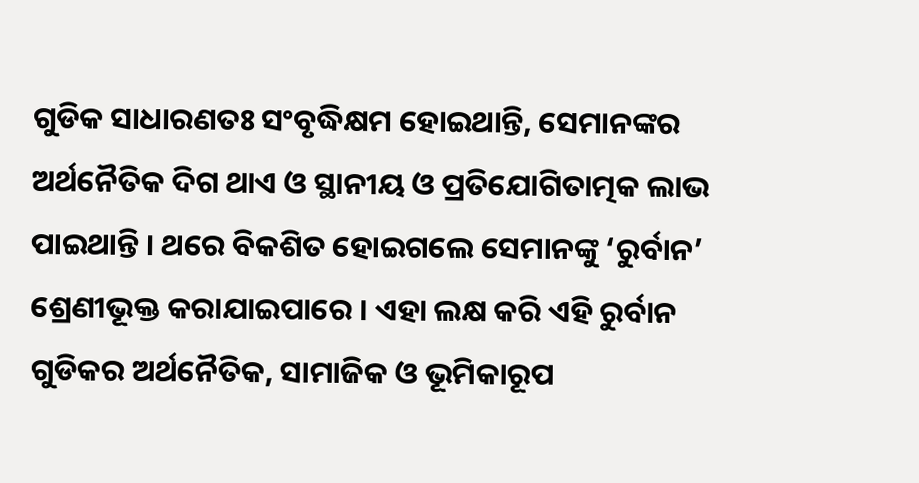ଗୁଡିକ ସାଧାରଣତଃ ସଂବୃଦ୍ଧିକ୍ଷମ ହୋଇଥାନ୍ତି, ସେମାନଙ୍କର ଅର୍ଥନୈତିକ ଦିଗ ଥାଏ ଓ ସ୍ଥାନୀୟ ଓ ପ୍ରତିଯୋଗିତାତ୍ମକ ଲାଭ ପାଇଥାନ୍ତି । ଥରେ ବିକଶିତ ହୋଇଗଲେ ସେମାନଙ୍କୁ ‘ରୁର୍ବାନ’ ଶ୍ରେଣୀଭୂକ୍ତ କରାଯାଇପାରେ । ଏହା ଲକ୍ଷ କରି ଏହି ରୁର୍ବାନ ଗୁଡିକର ଅର୍ଥନୈତିକ, ସାମାଜିକ ଓ ଭୂମିକାରୂପ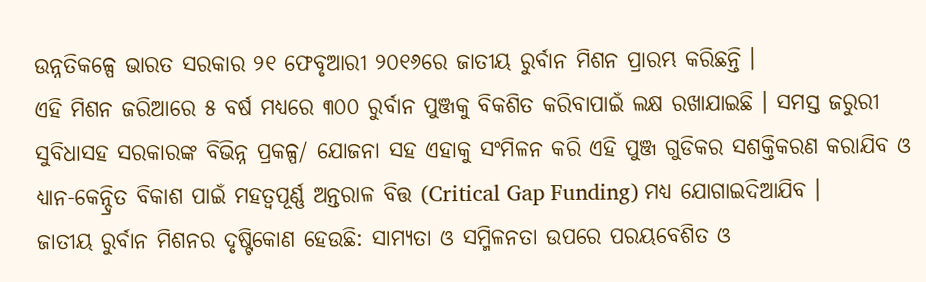ଉନ୍ନତିକଳ୍ପେ ଭାରତ ସରକାର ୨୧ ଫେବୃଆରୀ ୨୦୧୬ରେ ଜାତୀୟ ରୁର୍ବାନ ମିଶନ ପ୍ରାରମ୍ଭ କରିଛନ୍ତି ।
ଏହି ମିଶନ ଜରିଆରେ ୫ ବର୍ଷ ମଧ୍ୟରେ ୩୦୦ ରୁର୍ବାନ ପୁଞ୍ଜକୁ ବିକଶିତ କରିବାପାଇଁ ଲକ୍ଷ ରଖାଯାଇଛି । ସମସ୍ତ ଜରୁରୀ ସୁବିଧାସହ ସରକାରଙ୍କ ବିଭିନ୍ନ ପ୍ରକଳ୍ପ/ ଯୋଜନା ସହ ଏହାକୁ ସଂମିଳନ କରି ଏହି ପୁଞ୍ଜ ଗୁଡିକର ସଶକ୍ତିକରଣ କରାଯିବ ଓ ଧ୍ୟାନ-କେନ୍ଦ୍ରିତ ବିକାଶ ପାଇଁ ମହତ୍ଵପୂର୍ଣ୍ଣ ଅନ୍ତରାଳ ବିତ୍ତ (Critical Gap Funding) ମଧ୍ୟ ଯୋଗାଇଦିଆଯିବ ।
ଜାତୀୟ ରୁର୍ବାନ ମିଶନର ଦୃଷ୍ଟିକୋଣ ହେଉଛି: ସାମ୍ୟତା ଓ ସମ୍ମିଳନତା ଉପରେ ପରୟବେଶିତ ଓ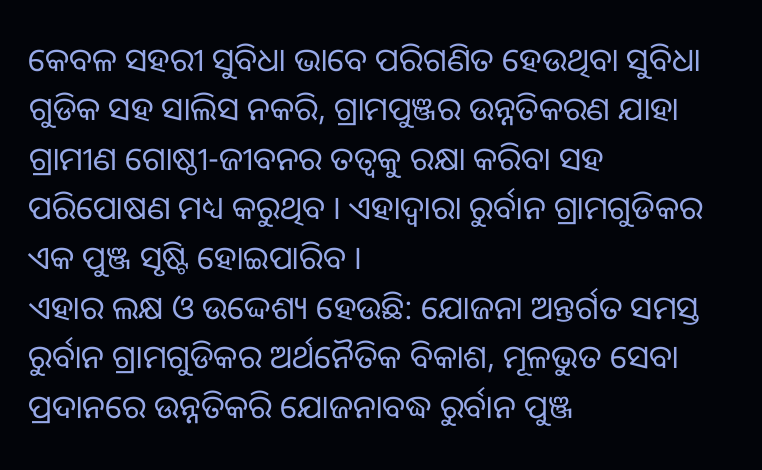କେବଳ ସହରୀ ସୁବିଧା ଭାବେ ପରିଗଣିତ ହେଉଥିବା ସୁବିଧା ଗୁଡିକ ସହ ସାଲିସ ନକରି, ଗ୍ରାମପୁଞ୍ଜର ଉନ୍ନତିକରଣ ଯାହା ଗ୍ରାମୀଣ ଗୋଷ୍ଠୀ-ଜୀବନର ତତ୍ଵକୁ ରକ୍ଷା କରିବା ସହ ପରିପୋଷଣ ମଧ୍ୟ କରୁଥିବ । ଏହାଦ୍ବାରା ରୁର୍ବାନ ଗ୍ରାମଗୁଡିକର ଏକ ପୁଞ୍ଜ ସୃଷ୍ଟି ହୋଇପାରିବ ।
ଏହାର ଲକ୍ଷ ଓ ଉଦ୍ଦେଶ୍ୟ ହେଉଛି: ଯୋଜନା ଅନ୍ତର୍ଗତ ସମସ୍ତ ରୁର୍ବାନ ଗ୍ରାମଗୁଡିକର ଅର୍ଥନୈତିକ ବିକାଶ, ମୂଳଭୁତ ସେବା ପ୍ରଦାନରେ ଉନ୍ନତିକରି ଯୋଜନାବଦ୍ଧ ରୁର୍ବାନ ପୁଞ୍ଜ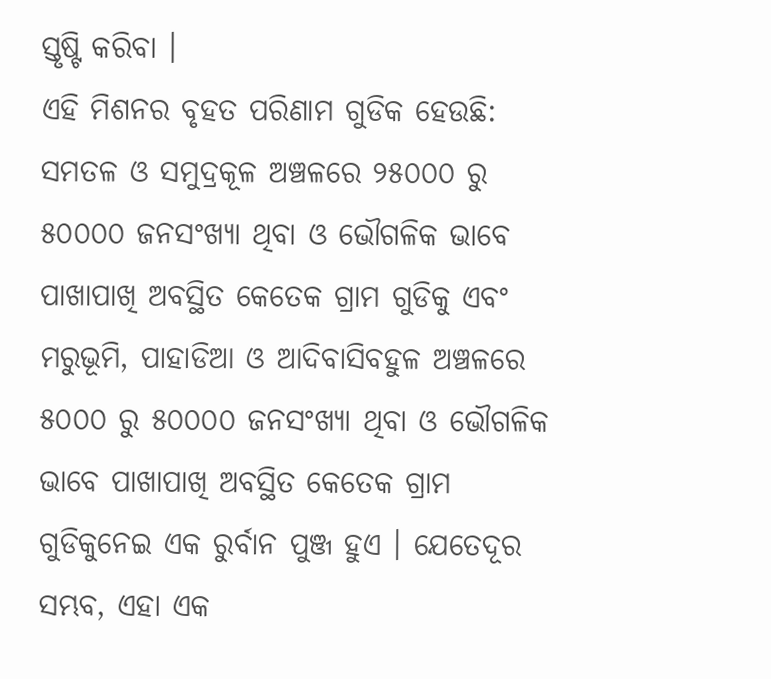ସ୍ତୃଷ୍ଟି କରିବା ।
ଏହି ମିଶନର ବୃହତ ପରିଣାମ ଗୁଡିକ ହେଉଛି:
ସମତଳ ଓ ସମୁଦ୍ରକୂଳ ଅଞ୍ଚଳରେ ୨୫୦୦୦ ରୁ ୫୦୦୦୦ ଜନସଂଖ୍ୟା ଥିବା ଓ ଭୌଗଳିକ ଭାବେ ପାଖାପାଖି ଅବସ୍ଥିତ କେତେକ ଗ୍ରାମ ଗୁଡିକୁ ଏବଂ ମରୁଭୂମି, ପାହାଡିଆ ଓ ଆଦିବାସିବହୁଳ ଅଞ୍ଚଳରେ ୫୦୦୦ ରୁ ୫୦୦୦୦ ଜନସଂଖ୍ୟା ଥିବା ଓ ଭୌଗଳିକ ଭାବେ ପାଖାପାଖି ଅବସ୍ଥିତ କେତେକ ଗ୍ରାମ ଗୁଡିକୁନେଇ ଏକ ରୁର୍ବାନ ପୁଞ୍ଜ ହୁଏ । ଯେତେଦୂର ସମ୍ଭବ, ଏହା ଏକ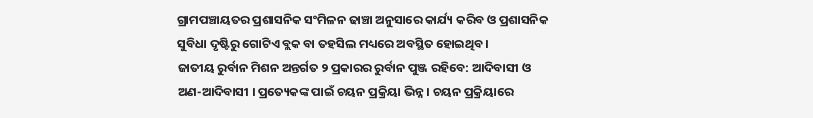ଗ୍ରାମପଞ୍ଚାୟତର ପ୍ରଶାସନିକ ସଂମିଳନ ଢାଞ୍ଚା ଅନୁସାରେ କାର୍ଯ୍ୟ କରିବ ଓ ପ୍ରଶାସନିକ ସୁବିଧା ଦୃଷ୍ଟିରୁ ଗୋଟିଏ ବ୍ଲକ ବା ତହସିଲ ମଧ୍ୟରେ ଅବସ୍ଥିତ ହୋଇଥିବ ।
ଜାତୀୟ ରୁର୍ବାନ ମିଶନ ଅନ୍ତର୍ଗତ ୨ ପ୍ରକାରର ରୁର୍ବାନ ପୁଞ୍ଜ ରହିବେ: ଆଦିବାସୀ ଓ ଅଣ-ଆଦିବାସୀ । ପ୍ରତ୍ୟେକଙ୍କ ପାଇଁ ଚୟନ ପ୍ରକ୍ରିୟା ଭିନ୍ନ । ଚୟନ ପ୍ରକ୍ରିୟାରେ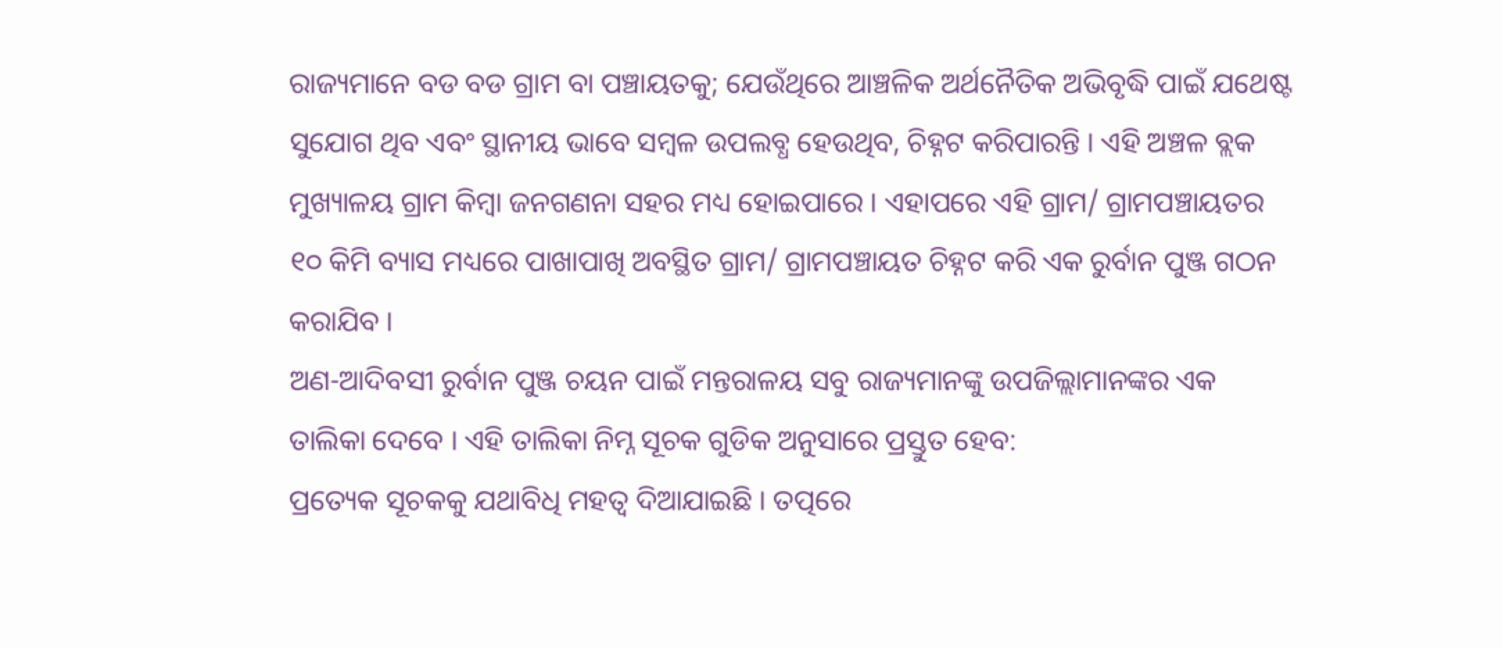ରାଜ୍ୟମାନେ ବଡ ବଡ ଗ୍ରାମ ବା ପଞ୍ଚାୟତକୁ; ଯେଉଁଥିରେ ଆଞ୍ଚଳିକ ଅର୍ଥନୈତିକ ଅଭିବୃଦ୍ଧି ପାଇଁ ଯଥେଷ୍ଟ ସୁଯୋଗ ଥିବ ଏବଂ ସ୍ଥାନୀୟ ଭାବେ ସମ୍ବଳ ଉପଲବ୍ଧ ହେଉଥିବ, ଚିହ୍ନଟ କରିପାରନ୍ତି । ଏହି ଅଞ୍ଚଳ ବ୍ଲକ ମୁଖ୍ୟାଳୟ ଗ୍ରାମ କିମ୍ବା ଜନଗଣନା ସହର ମଧ୍ୟ ହୋଇପାରେ । ଏହାପରେ ଏହି ଗ୍ରାମ/ ଗ୍ରାମପଞ୍ଚାୟତର ୧୦ କିମି ବ୍ୟାସ ମଧ୍ୟରେ ପାଖାପାଖି ଅବସ୍ଥିତ ଗ୍ରାମ/ ଗ୍ରାମପଞ୍ଚାୟତ ଚିହ୍ନଟ କରି ଏକ ରୁର୍ବାନ ପୁଞ୍ଜ ଗଠନ କରାଯିବ ।
ଅଣ-ଆଦିବସୀ ରୁର୍ବାନ ପୁଞ୍ଜ ଚୟନ ପାଇଁ ମନ୍ତରାଳୟ ସବୁ ରାଜ୍ୟମାନଙ୍କୁ ଉପଜିଲ୍ଲାମାନଙ୍କର ଏକ ତାଲିକା ଦେବେ । ଏହି ତାଲିକା ନିମ୍ନ ସୂଚକ ଗୁଡିକ ଅନୁସାରେ ପ୍ରସ୍ତୁତ ହେବ:
ପ୍ରତ୍ୟେକ ସୂଚକକୁ ଯଥାବିଧି ମହତ୍ଵ ଦିଆଯାଇଛି । ତତ୍ପରେ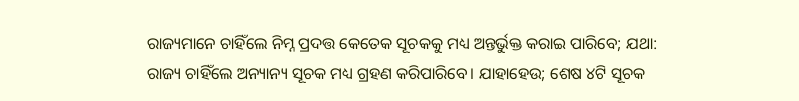ରାଜ୍ୟମାନେ ଚାହିଁଲେ ନିମ୍ନ ପ୍ରଦତ୍ତ କେତେକ ସୂଚକକୁ ମଧ୍ୟ ଅନ୍ତର୍ଭୁକ୍ତ କରାଇ ପାରିବେ; ଯଥା:
ରାଜ୍ୟ ଚାହିଁଲେ ଅନ୍ୟାନ୍ୟ ସୂଚକ ମଧ୍ୟ ଗ୍ରହଣ କରିପାରିବେ। ଯାହାହେଉ; ଶେଷ ୪ଟି ସୂଚକ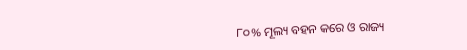୮୦% ମୂଲ୍ୟ ବହନ କରେ ଓ ରାଜ୍ୟ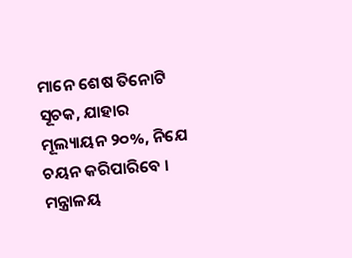ମାନେ ଶେଷ ତିନୋଟି ସୂଚକ, ଯାହାର ମୂଲ୍ୟାୟନ ୨୦%, ନିଯେ ଚୟନ କରିପାରିବେ ।
ମନ୍ତ୍ରାଳୟ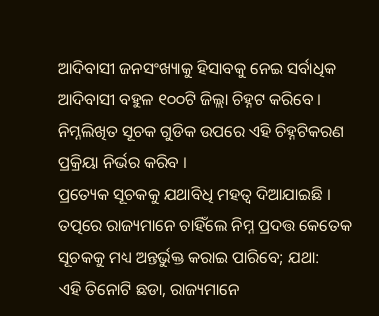ଆଦିବାସୀ ଜନସଂଖ୍ୟାକୁ ହିସାବକୁ ନେଇ ସର୍ବାଧିକ ଆଦିବାସୀ ବହୁଳ ୧୦୦ଟି ଜିଲ୍ଲା ଚିହ୍ନଟ କରିବେ । ନିମ୍ନଲିଖିତ ସୂଚକ ଗୁଡିକ ଉପରେ ଏହି ଚିହ୍ନଟିକରଣ ପ୍ରକ୍ରିୟା ନିର୍ଭର କରିବ ।
ପ୍ରତ୍ୟେକ ସୂଚକକୁ ଯଥାବିଧି ମହତ୍ଵ ଦିଆଯାଇଛି । ତତ୍ପରେ ରାଜ୍ୟମାନେ ଚାହିଁଲେ ନିମ୍ନ ପ୍ରଦତ୍ତ କେତେକ ସୂଚକକୁ ମଧ୍ୟ ଅନ୍ତର୍ଭୁକ୍ତ କରାଇ ପାରିବେ; ଯଥା:
ଏହି ତିନୋଟି ଛଡା, ରାଜ୍ୟମାନେ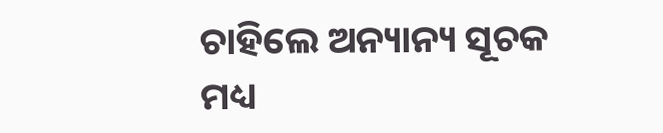ଚାହିଲେ ଅନ୍ୟାନ୍ୟ ସୂଚକ ମଧ୍ୟ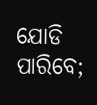ଯୋଡି ପାରିବେ;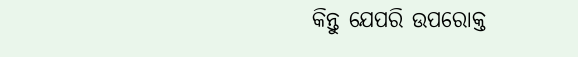କିନ୍ତୁ ଯେପରି ଉପରୋକ୍ତ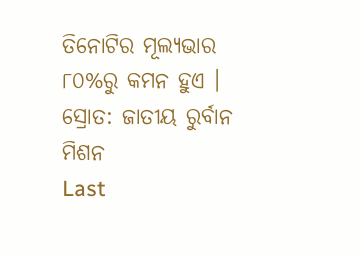ତିନୋଟିର ମୂଲ୍ୟଭାର ୮୦%ରୁ କମନ ହୁଏ ।
ସ୍ରୋତ: ଜାତୀୟ ରୁର୍ବାନ ମିଶନ
Last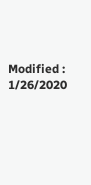Modified : 1/26/2020